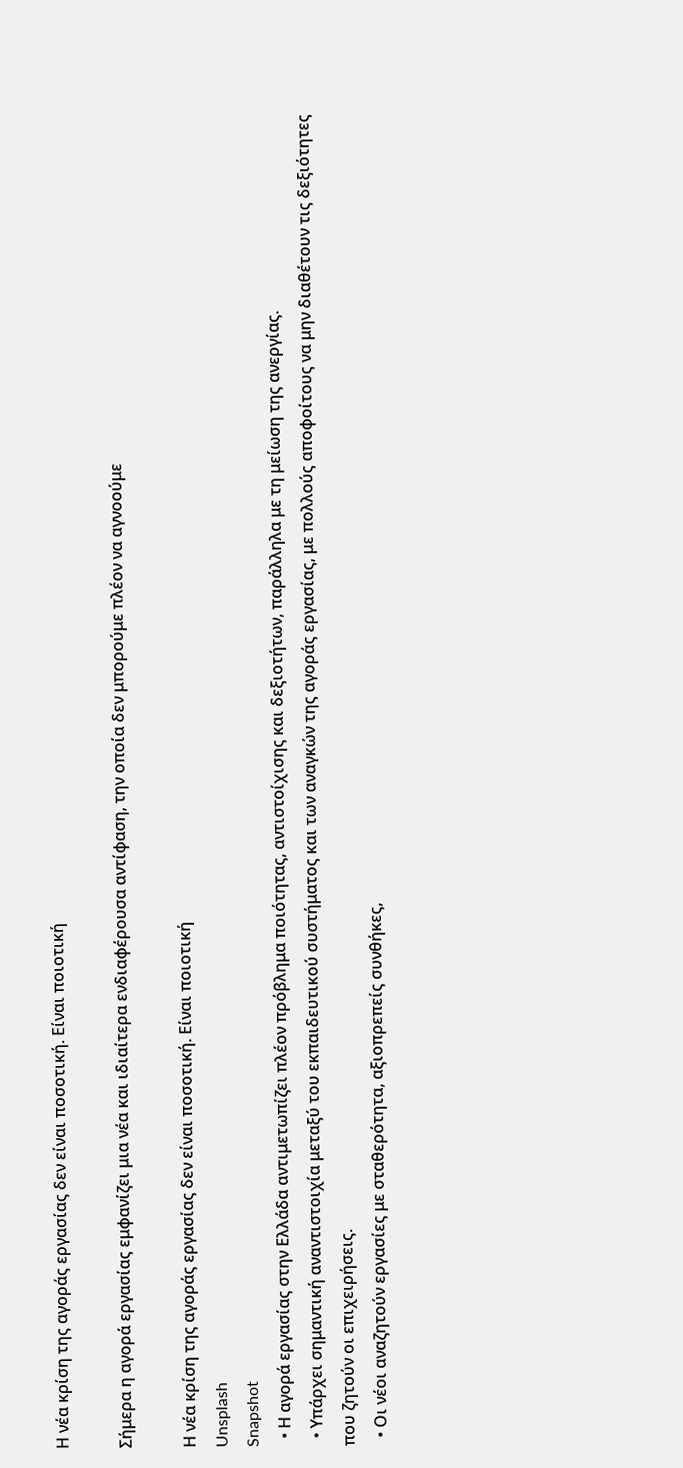Η νέα κρίση της αγοράς εργασίας δεν είναι ποσοτική. Είναι ποιοτική

Σήμερα η αγορά εργασίας εμφανίζει μια νέα και ιδιαίτερα ενδιαφέρουσα αντίφαση, την οποία δεν μπορούμε πλέον να αγνοούμε

Η νέα κρίση της αγοράς εργασίας δεν είναι ποσοτική. Είναι ποιοτική
Unsplash
Snapshot
  • Η αγορά εργασίας στην Ελλάδα αντιμετωπίζει πλέον πρόβλημα ποιότητας, αντιστοίχισης και δεξιοτήτων, παράλληλα με τη μείωση της ανεργίας.
  • Υπάρχει σημαντική αναντιστοιχία μεταξύ του εκπαιδευτικού συστήματος και των αναγκών της αγοράς εργασίας, με πολλούς αποφοίτους να μην διαθέτουν τις δεξιότητες που ζητούν οι επιχειρήσεις.
  • Οι νέοι αναζητούν εργασίες με σταθερότητα, αξιοπρεπείς συνθήκες,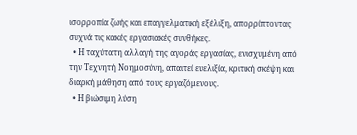ισορροπία ζωής και επαγγελματική εξέλιξη, απορρίπτοντας συχνά τις κακές εργασιακές συνθήκες.
  • Η ταχύτατη αλλαγή της αγοράς εργασίας, ενισχυμένη από την Τεχνητή Νοημοσύνη, απαιτεί ευελιξία, κριτική σκέψη και διαρκή μάθηση από τους εργαζόμενους.
  • Η βιώσιμη λύση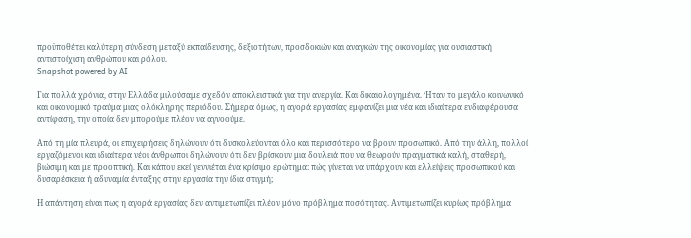προϋποθέτει καλύτερη σύνδεση μεταξύ εκπαίδευσης, δεξιοτήτων, προσδοκιών και αναγκών της οικονομίας για ουσιαστική αντιστοίχιση ανθρώπου και ρόλου.
Snapshot powered by AI

Για πολλά χρόνια, στην Ελλάδα μιλούσαμε σχεδόν αποκλειστικά για την ανεργία. Και δικαιολογημένα. Ήταν το μεγάλο κοινωνικό και οικονομικό τραύμα μιας ολόκληρης περιόδου. Σήμερα όμως, η αγορά εργασίας εμφανίζει μια νέα και ιδιαίτερα ενδιαφέρουσα αντίφαση, την οποία δεν μπορούμε πλέον να αγνοούμε.

Από τη μία πλευρά, οι επιχειρήσεις δηλώνουν ότι δυσκολεύονται όλο και περισσότερο να βρουν προσωπικό. Από την άλλη, πολλοί εργαζόμενοι και ιδιαίτερα νέοι άνθρωποι δηλώνουν ότι δεν βρίσκουν μια δουλειά που να θεωρούν πραγματικά καλή, σταθερή, βιώσιμη και με προοπτική. Και κάπου εκεί γεννιέται ένα κρίσιμο ερώτημα: πώς γίνεται να υπάρχουν και ελλείψεις προσωπικού και δυσαρέσκεια ή αδυναμία ένταξης στην εργασία την ίδια στιγμή;

Η απάντηση είναι πως η αγορά εργασίας δεν αντιμετωπίζει πλέον μόνο πρόβλημα ποσότητας. Αντιμετωπίζει κυρίως πρόβλημα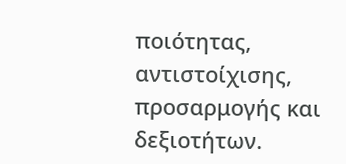ποιότητας, αντιστοίχισης, προσαρμογής και δεξιοτήτων.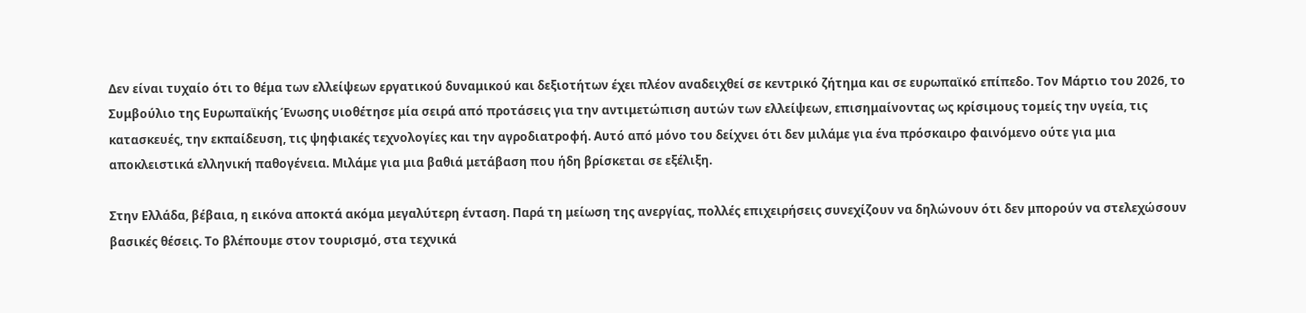Δεν είναι τυχαίο ότι το θέμα των ελλείψεων εργατικού δυναμικού και δεξιοτήτων έχει πλέον αναδειχθεί σε κεντρικό ζήτημα και σε ευρωπαϊκό επίπεδο. Τον Μάρτιο του 2026, το Συμβούλιο της Ευρωπαϊκής Ένωσης υιοθέτησε μία σειρά από προτάσεις για την αντιμετώπιση αυτών των ελλείψεων, επισημαίνοντας ως κρίσιμους τομείς την υγεία, τις κατασκευές, την εκπαίδευση, τις ψηφιακές τεχνολογίες και την αγροδιατροφή. Αυτό από μόνο του δείχνει ότι δεν μιλάμε για ένα πρόσκαιρο φαινόμενο ούτε για μια αποκλειστικά ελληνική παθογένεια. Μιλάμε για μια βαθιά μετάβαση που ήδη βρίσκεται σε εξέλιξη.

Στην Ελλάδα, βέβαια, η εικόνα αποκτά ακόμα μεγαλύτερη ένταση. Παρά τη μείωση της ανεργίας, πολλές επιχειρήσεις συνεχίζουν να δηλώνουν ότι δεν μπορούν να στελεχώσουν βασικές θέσεις. Το βλέπουμε στον τουρισμό, στα τεχνικά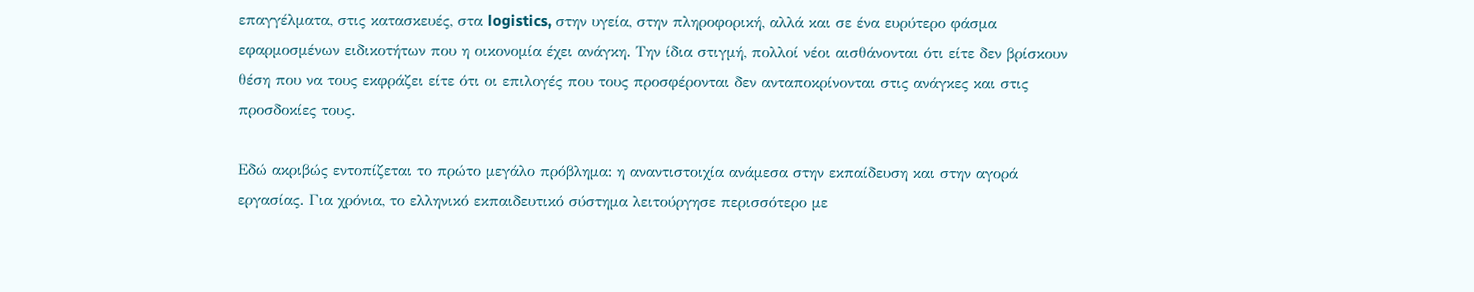επαγγέλματα, στις κατασκευές, στα logistics, στην υγεία, στην πληροφορική, αλλά και σε ένα ευρύτερο φάσμα εφαρμοσμένων ειδικοτήτων που η οικονομία έχει ανάγκη. Την ίδια στιγμή, πολλοί νέοι αισθάνονται ότι είτε δεν βρίσκουν θέση που να τους εκφράζει είτε ότι οι επιλογές που τους προσφέρονται δεν ανταποκρίνονται στις ανάγκες και στις προσδοκίες τους.

Εδώ ακριβώς εντοπίζεται το πρώτο μεγάλο πρόβλημα: η αναντιστοιχία ανάμεσα στην εκπαίδευση και στην αγορά εργασίας. Για χρόνια, το ελληνικό εκπαιδευτικό σύστημα λειτούργησε περισσότερο με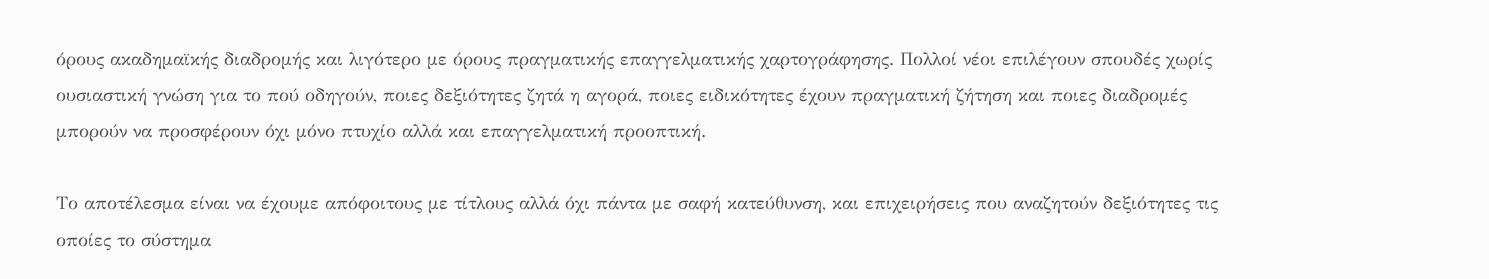όρους ακαδημαϊκής διαδρομής και λιγότερο με όρους πραγματικής επαγγελματικής χαρτογράφησης. Πολλοί νέοι επιλέγουν σπουδές χωρίς ουσιαστική γνώση για το πού οδηγούν, ποιες δεξιότητες ζητά η αγορά, ποιες ειδικότητες έχουν πραγματική ζήτηση και ποιες διαδρομές μπορούν να προσφέρουν όχι μόνο πτυχίο αλλά και επαγγελματική προοπτική.

Το αποτέλεσμα είναι να έχουμε απόφοιτους με τίτλους αλλά όχι πάντα με σαφή κατεύθυνση, και επιχειρήσεις που αναζητούν δεξιότητες τις οποίες το σύστημα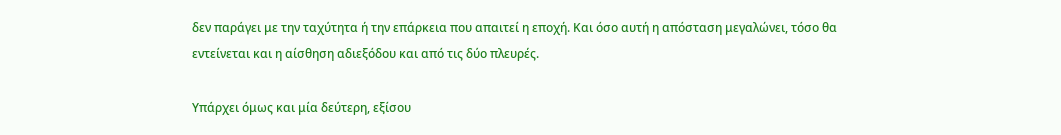δεν παράγει με την ταχύτητα ή την επάρκεια που απαιτεί η εποχή. Και όσο αυτή η απόσταση μεγαλώνει, τόσο θα εντείνεται και η αίσθηση αδιεξόδου και από τις δύο πλευρές.

Υπάρχει όμως και μία δεύτερη, εξίσου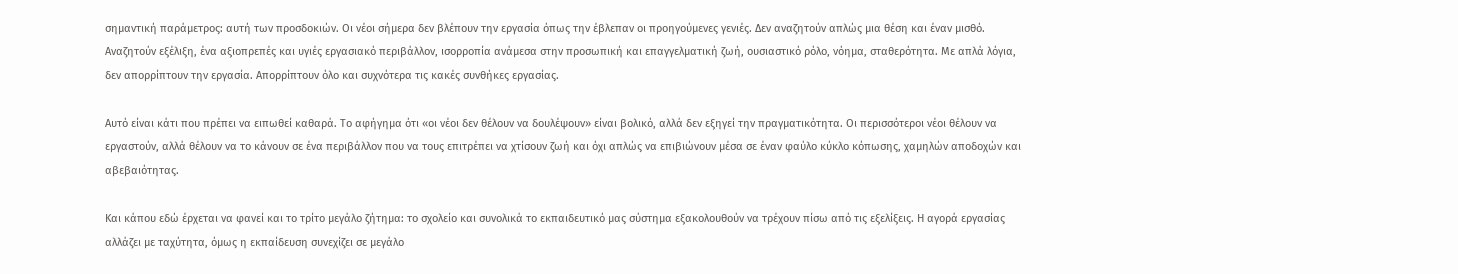σημαντική παράμετρος: αυτή των προσδοκιών. Οι νέοι σήμερα δεν βλέπουν την εργασία όπως την έβλεπαν οι προηγούμενες γενιές. Δεν αναζητούν απλώς μια θέση και έναν μισθό. Αναζητούν εξέλιξη, ένα αξιοπρεπές και υγιές εργασιακό περιβάλλον, ισορροπία ανάμεσα στην προσωπική και επαγγελματική ζωή, ουσιαστικό ρόλο, νόημα, σταθερότητα. Με απλά λόγια, δεν απορρίπτουν την εργασία. Απορρίπτουν όλο και συχνότερα τις κακές συνθήκες εργασίας.

Αυτό είναι κάτι που πρέπει να ειπωθεί καθαρά. Το αφήγημα ότι «οι νέοι δεν θέλουν να δουλέψουν» είναι βολικό, αλλά δεν εξηγεί την πραγματικότητα. Οι περισσότεροι νέοι θέλουν να εργαστούν, αλλά θέλουν να το κάνουν σε ένα περιβάλλον που να τους επιτρέπει να χτίσουν ζωή και όχι απλώς να επιβιώνουν μέσα σε έναν φαύλο κύκλο κόπωσης, χαμηλών αποδοχών και αβεβαιότητας.

Και κάπου εδώ έρχεται να φανεί και το τρίτο μεγάλο ζήτημα: το σχολείο και συνολικά το εκπαιδευτικό μας σύστημα εξακολουθούν να τρέχουν πίσω από τις εξελίξεις. Η αγορά εργασίας αλλάζει με ταχύτητα, όμως η εκπαίδευση συνεχίζει σε μεγάλο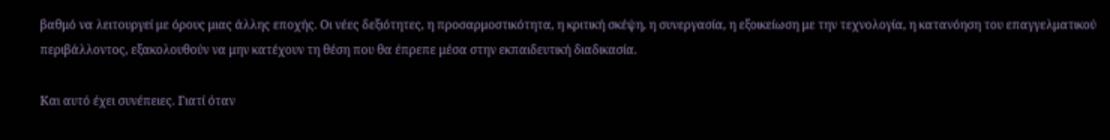βαθμό να λειτουργεί με όρους μιας άλλης εποχής. Οι νέες δεξιότητες, η προσαρμοστικότητα, η κριτική σκέψη, η συνεργασία, η εξοικείωση με την τεχνολογία, η κατανόηση του επαγγελματικού περιβάλλοντος, εξακολουθούν να μην κατέχουν τη θέση που θα έπρεπε μέσα στην εκπαιδευτική διαδικασία.

Και αυτό έχει συνέπειες. Γιατί όταν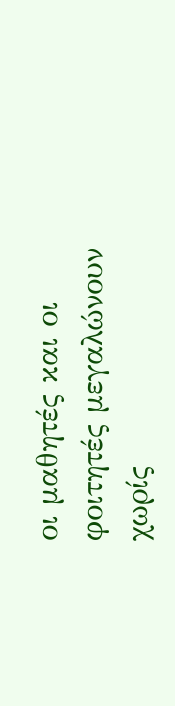οι μαθητές και οι φοιτητές μεγαλώνουν χωρίς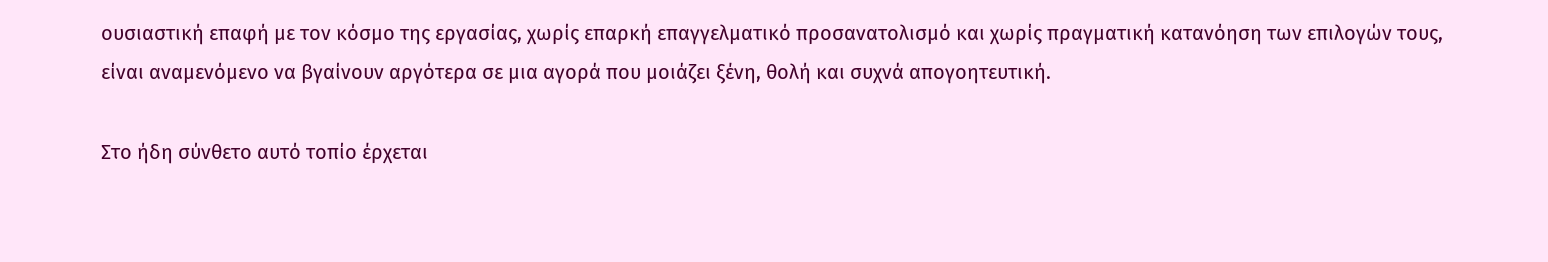ουσιαστική επαφή με τον κόσμο της εργασίας, χωρίς επαρκή επαγγελματικό προσανατολισμό και χωρίς πραγματική κατανόηση των επιλογών τους, είναι αναμενόμενο να βγαίνουν αργότερα σε μια αγορά που μοιάζει ξένη, θολή και συχνά απογοητευτική.

Στο ήδη σύνθετο αυτό τοπίο έρχεται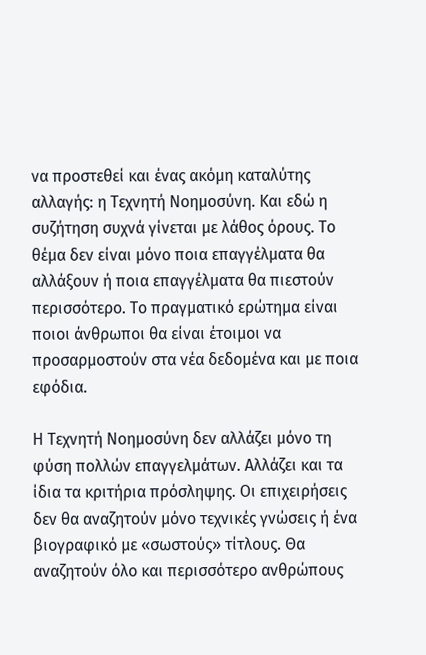να προστεθεί και ένας ακόμη καταλύτης αλλαγής: η Τεχνητή Νοημοσύνη. Και εδώ η συζήτηση συχνά γίνεται με λάθος όρους. Το θέμα δεν είναι μόνο ποια επαγγέλματα θα αλλάξουν ή ποια επαγγέλματα θα πιεστούν περισσότερο. Το πραγματικό ερώτημα είναι ποιοι άνθρωποι θα είναι έτοιμοι να προσαρμοστούν στα νέα δεδομένα και με ποια εφόδια.

Η Τεχνητή Νοημοσύνη δεν αλλάζει μόνο τη φύση πολλών επαγγελμάτων. Αλλάζει και τα ίδια τα κριτήρια πρόσληψης. Οι επιχειρήσεις δεν θα αναζητούν μόνο τεχνικές γνώσεις ή ένα βιογραφικό με «σωστούς» τίτλους. Θα αναζητούν όλο και περισσότερο ανθρώπους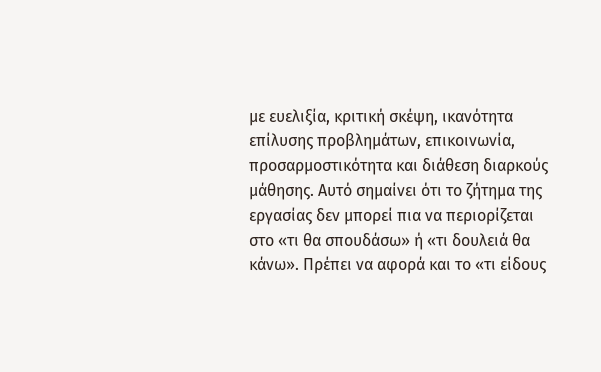με ευελιξία, κριτική σκέψη, ικανότητα επίλυσης προβλημάτων, επικοινωνία, προσαρμοστικότητα και διάθεση διαρκούς μάθησης. Αυτό σημαίνει ότι το ζήτημα της εργασίας δεν μπορεί πια να περιορίζεται στο «τι θα σπουδάσω» ή «τι δουλειά θα κάνω». Πρέπει να αφορά και το «τι είδους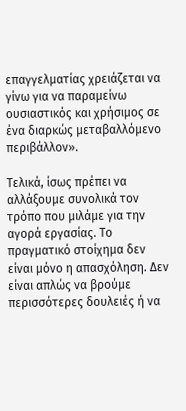επαγγελματίας χρειάζεται να γίνω για να παραμείνω ουσιαστικός και χρήσιμος σε ένα διαρκώς μεταβαλλόμενο περιβάλλον».

Τελικά, ίσως πρέπει να αλλάξουμε συνολικά τον τρόπο που μιλάμε για την αγορά εργασίας. Το πραγματικό στοίχημα δεν είναι μόνο η απασχόληση. Δεν είναι απλώς να βρούμε περισσότερες δουλειές ή να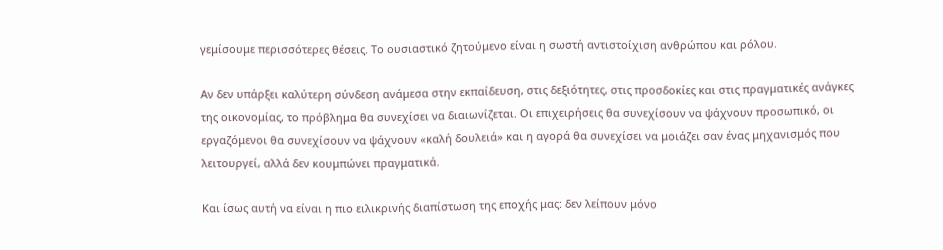γεμίσουμε περισσότερες θέσεις. Το ουσιαστικό ζητούμενο είναι η σωστή αντιστοίχιση ανθρώπου και ρόλου.

Αν δεν υπάρξει καλύτερη σύνδεση ανάμεσα στην εκπαίδευση, στις δεξιότητες, στις προσδοκίες και στις πραγματικές ανάγκες της οικονομίας, το πρόβλημα θα συνεχίσει να διαιωνίζεται. Οι επιχειρήσεις θα συνεχίσουν να ψάχνουν προσωπικό, οι εργαζόμενοι θα συνεχίσουν να ψάχνουν «καλή δουλειά» και η αγορά θα συνεχίσει να μοιάζει σαν ένας μηχανισμός που λειτουργεί, αλλά δεν κουμπώνει πραγματικά.

Και ίσως αυτή να είναι η πιο ειλικρινής διαπίστωση της εποχής μας: δεν λείπουν μόνο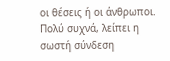οι θέσεις ή οι άνθρωποι. Πολύ συχνά, λείπει η σωστή σύνδεση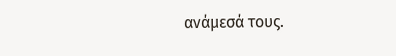ανάμεσά τους.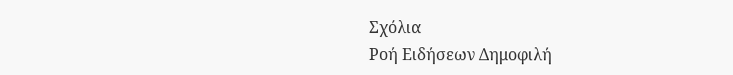Σχόλια
Ροή Ειδήσεων Δημοφιλή